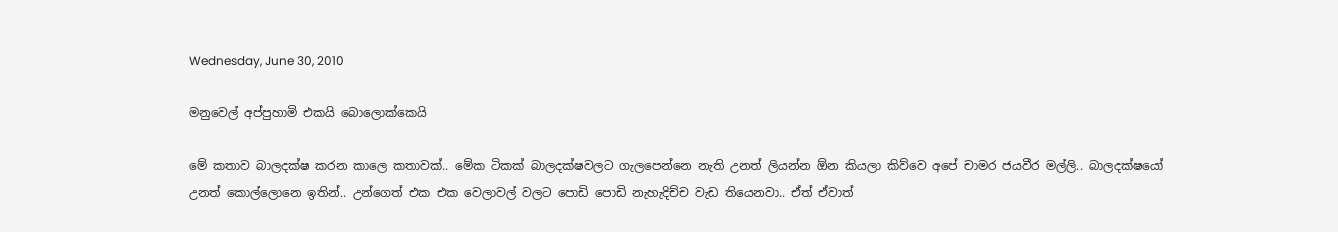Wednesday, June 30, 2010

මනුවෙල් අප්පුහාමි එකයි බොලොක්කෙයි

මේ කතාව බාලදක්ෂ කරන කාලෙ කතාවක්.. මේක ටිකක් බාලදක්ෂවලට ගැලපෙන්නෙ නැති උනත් ලියන්න ඕන කියලා කිව්වෙ අපේ චාමර ජයවීර මල්ලි.. බාලදක්ෂයෝ උනත් කොල්ලොනෙ ඉතින්.. උන්ගෙත් එක එක වෙලාවල් වලට පොඩි පොඩි නැහැදිච්ච වැඩ තියෙනවා.. ඒත් ඒවාත්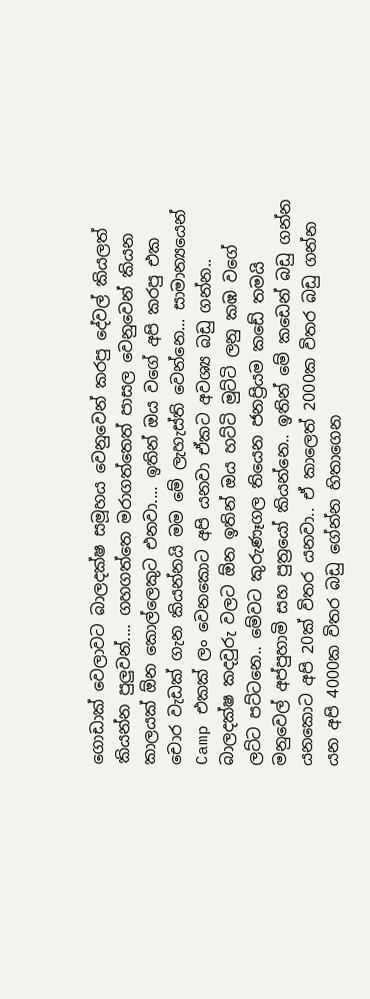ගොඩාක් වෙලාවට බාලදක්ෂ සමූහය වෙනුවෙන් කරපු දේවල් කියලත් කියන්න පුලුවන්.... ගහගත්තෙ මරාගත්තෙත් පාසල වෙනුවෙන් කියන කාලයක් ඕන කොල්ලෙකුට එනවා.... ඉතින් ඔය වගේ අපි කරපු එක චොර වැඩක් ගැන කියන්නයි මම මේ ලැහැස්ති වෙන්නෙ... සාමාන්‍යයෙන් Camp එකක් ලං වෙනකොට අපි යනවා ඒකට අවශ්‍ය බඩු ගන්න.. බාලදක්ෂ කදවුරු වලට ඕන ඉතින් ඔය හට්ටි මුට්ටි ලනු කඹ වගේ ලට්ට පට්ටනෙ.. මේවට කුරුණෑගල තියෙන ජනප්‍රියම කඩේ තමයි මනුවෙල් අප්පුහාමි සහ පුත්‍රයෝ කියන්නෙ.. ඉතින් මේ කඩෙන් බඩු ගන්න යනකොට අපි 20ක් විතර යනවා.. ඒ කාලෙත් 2000ක විතර බඩු ගන්න යන අපි 4000ක විතර බඩු ගේන්න හිතාගෙන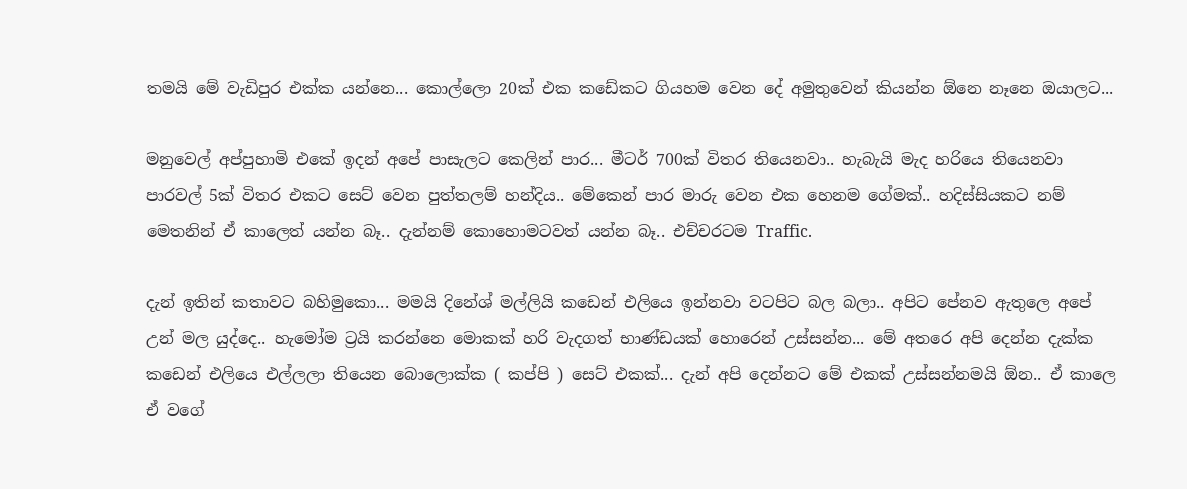තමයි මේ වැඩිපුර එක්ක යන්නෙ... කොල්ලො 20ක් එක කඩේකට ගියහම වෙන දේ අමුතුවෙන් කියන්න ඕනෙ නෑනෙ ඔයාලට...

මනුවෙල් අප්පුහාමි එකේ ඉදන් අපේ පාසැලට කෙලින් පාර... මීටර් 700ක් විතර තියෙනවා.. හැබැයි මැද හරියෙ තියෙනවා පාරවල් 5ක් විතර එකට සෙට් වෙන පුත්තලම් හන්දිය.. මේකෙන් පාර මාරු වෙන එක හෙනම ගේමක්.. හදිස්සියකට නම් මෙතනින් ඒ කාලෙත් යන්න බෑ.. දැන්නම් කොහොමටවත් යන්න බෑ.. එච්චරටම Traffic.

දැන් ඉතින් කතාවට බහිමුකො... මමයි දිනේශ් මල්ලියි කඩෙන් එලියෙ ඉන්නවා වටපිට බල බලා.. අපිට පේනව ඇතුලෙ අපේ උන් මල යුද්දෙ.. හැමෝම ට්‍රයි කරන්නෙ මොකක් හරි වැදගත් භාණ්ඩයක් හොරෙන් උස්සන්න... මේ අතරෙ අපි දෙන්න දැක්ක කඩෙන් එලියෙ එල්ලලා තියෙන බොලොක්ක ( කප්පි ) සෙට් එකක්... දැන් අපි දෙන්නට මේ එකක් උස්සන්නමයි ඕන.. ඒ කාලෙ ඒ වගේ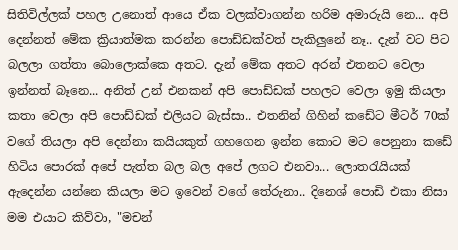සිතිවිල්ලක් පහල උනොත් ආයෙ ඒක වලක්වාගන්න හරිම අමාරුයි නෙ... අපි දෙන්නත් මේක ක්‍රියාත්මක කරන්න පොඩ්ඩක්වත් පැකිලුනේ නෑ.. දැන් වට පිට බලලා ගත්තා බොලොක්කෙ අතට. දැන් මේක අතට අරන් එතනට වෙලා ඉන්නත් බෑනෙ... අනිත් උන් එනකන් අපි පොඩ්ඩක් පහලට වෙලා ඉමු කියලා කතා වෙලා අපි පොඩ්ඩක් එලියට බැස්සා.. එතනින් ගිහින් කඩේට මීටර් 70ක් වගේ තියලා අපි දෙන්නා කයියකුත් ගහගෙන ඉන්න කොට මට පෙනුනා කඩේ හිටිය පොරක් අපේ පැත්ත බල බල අපේ ලගට එනවා... ලොතරැයියක් ඇදෙන්න යන්නෙ කියලා මට ඉවෙන් වගේ තේරුනා.. දිනෙශ් පොඩි එකා නිසා මම එයාට කිව්වා, "මචන්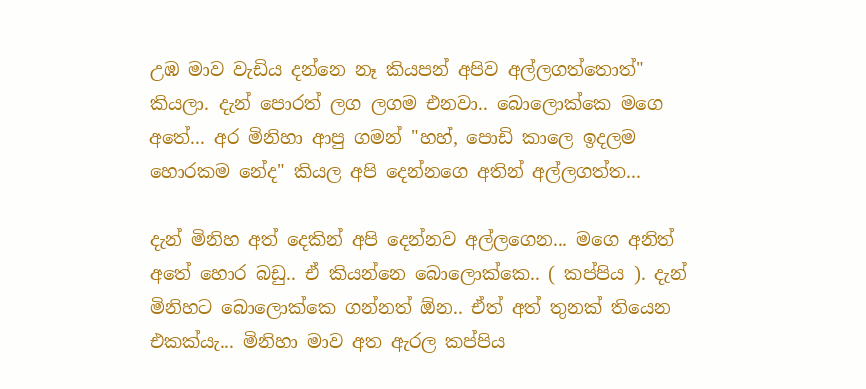උඹ මාව වැඩිය දන්නෙ නෑ කියපන් අපිව අල්ලගත්තොත්" කියලා. දැන් පොරත් ලග ලගම එනවා.. බොලොක්කෙ මගෙ අතේ... අර මිනිහා ආපු ගමන් "හහ්, පොඩි කාලෙ ඉදලම හොරකම නේද" කියල අපි දෙන්නගෙ අතින් අල්ලගත්ත...

දැන් මිනිහ අත් දෙකින් අපි දෙන්නව අල්ලගෙන... මගෙ අනිත් අතේ හොර බඩු.. ඒ කියන්නෙ බොලොක්කෙ.. ( කප්පිය ). දැන් මිනිහට බොලොක්කෙ ගන්නත් ඕන.. ඒත් අත් තුනක් තියෙන එකක්යැ... මිනිහා මාව අත ඇරල කප්පිය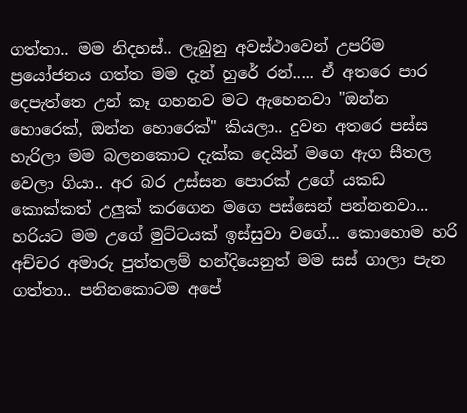ගත්තා.. මම නිදහස්.. ලැබුනු අවස්ථාවෙන් උපරිම ප්‍රයෝජනය ගත්ත මම දැන් හුරේ රන්..... ඒ අතරෙ පාර දෙපැත්තෙ උන් කෑ ගහනව මට ඇහෙනවා "ඔන්න හොරෙක්, ඔන්න හොරෙක්" කියලා.. දුවන අතරෙ පස්ස හැරිලා මම බලනකොට දැක්ක දෙයින් මගෙ ඇග සීතල වෙලා ගියා.. අර බර උස්සන පොරක් උගේ යකඩ කොක්කත් උලුක් කරගෙන මගෙ පස්සෙන් පන්නනවා... හරියට මම උගේ මුට්ටයක් ඉස්සුවා වගේ... කොහොම හරි අච්චර අමාරු පුත්තලම් හන්දියෙනුත් මම සස් ගාලා පැන ගත්තා.. පනිනකොටම අපේ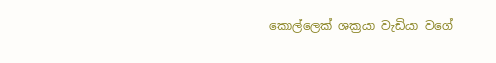කොල්ලෙක් ශක්‍රයා වැඩියා වගේ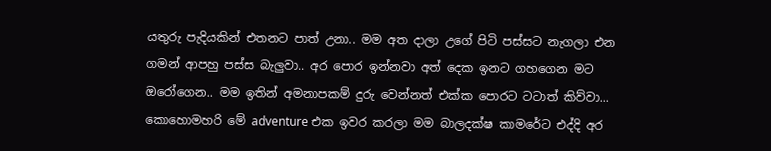යතුරු පැදියකින් එතනට පාත් උනා.. මම අත දාලා උගේ පිටි පස්සට නැගලා එන ගමන් ආපහු පස්ස බැලුවා.. අර පොර ඉන්නවා අත් දෙක ඉනට ගහගෙන මට ඔරෝගෙන.. මම ඉතින් අමනාපකම් දුරු වෙන්නත් එක්ක පොරට ටටාත් කිව්වා... කොහොමහරි මේ adventure එක ඉවර කරලා මම බාලදක්ෂ කාමරේට එද්දි අර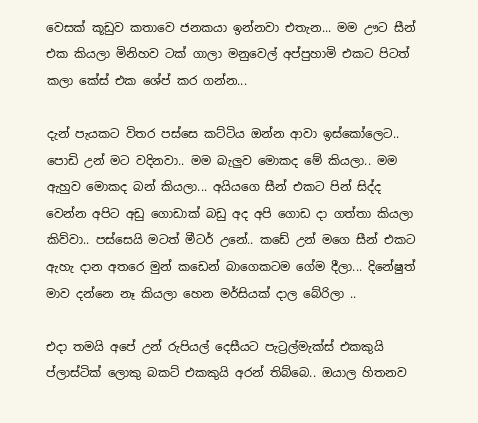වෙසක් කූඩුව කතාවෙ ජනකයා ඉන්නවා එතැන... මම ඌට සීන් එක කියලා මිනිහව ටක් ගාලා මනුවෙල් අප්පුහාමි එකට පිටත් කලා කේස් එක ශේප් කර ගන්න...

දැන් පැයකට විතර පස්සෙ කට්ටිය ඔන්න ආවා ඉස්කෝලෙට.. පොඩි උන් මට වදිනවා.. මම බැලුව මොකද මේ කියලා.. මම ඇහුව මොකද බන් කියලා... අයියගෙ සීන් එකට පින් සිද්ද වෙන්න අපිට අඩු ගොඩාක් බඩු අද අපි ගොඩ දා ගත්තා කියලා කිව්වා.. පස්සෙයි මටත් මීටර් උනේ.. කඩේ උන් මගෙ සීන් එකට ඇහැ දාන අතරෙ මුන් කඩෙන් බාගෙකටම ගේම දීලා... දිනේෂුත් මාව දන්නෙ නෑ කියලා හෙන මර්සියක් දාල බේරිලා ..

එදා තමයි අපේ උන් රුපියල් දෙසීයට පැට්‍රල්මැක්ස් එකකුයි ප්ලාස්ටික් ලොකු බකට් එකකුයි අරන් තිබ්බෙ.. ඔයාල හිතනව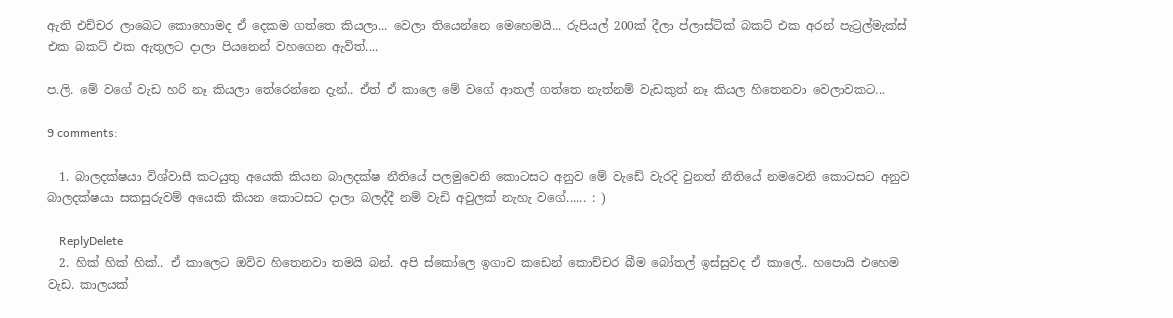ඇති එච්චර ලාබෙට කොහොමද ඒ දෙකම ගත්තෙ කියලා... වෙලා තියෙන්නෙ මෙහෙමයි... රුපියල් 200ක් දීලා ප්ලාස්ටික් බකට් එක අරන් පැට්‍රල්මැක්ස් එක බකට් එක ඇතුලට දාලා පියනෙන් වහගෙන ඇවිත්....

ප.ලි. මේ වගේ වැඩ හරි නෑ කියලා තේරෙන්නෙ දැන්.. ඒත් ඒ කාලෙ මේ වගේ ආතල් ගත්තෙ නැත්නම් වැඩකුත් නෑ කියල හිතෙනවා වෙලාවකට...

9 comments:

  1. බාලදක්ෂයා විශ්වාසී කටයුතු අයෙකි කියන බාලදක්ෂ නීතියේ පලමුවෙනි කොටසට අනුව මේ වැඩේ වැරදි වුනත් නීතියේ නමවෙනි කොටසට අනුව බාලදක්ෂයා සකසුරුවම් අයෙකි කියන කොටසට දාලා බලද්දී නම් වැඩි අවුලක් නැහැ වගේ...... : )

    ReplyDelete
  2. හික් හික් හික්.. ඒ කාලෙට ඔව්ව හිතෙනවා තමයි බන්. අපි ස්කෝලෙ ඉගාව කඩෙන් කොච්චර බීම බෝතල් ඉස්සුවද ඒ කාලේ.. හපොයි එහෙම වැඩ. කාලයක්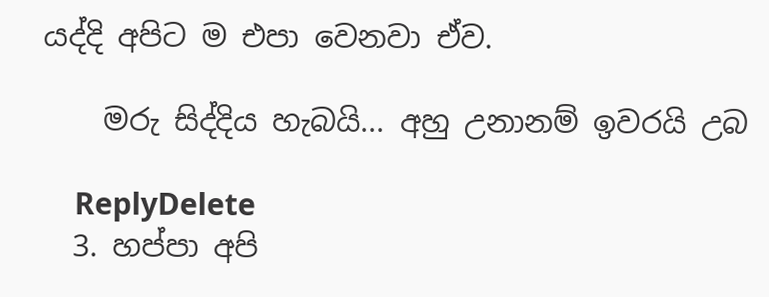යද්දි අපිට ම එපා වෙනවා ඒව.

    මරු සිද්දිය හැබයි... අහු උනානම් ඉවරයි උබ

    ReplyDelete
  3. හප්පා අපි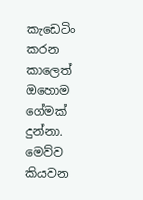කැඩෙටිං කරන කාලෙත් ඔහොම ගේමක් දුන්නා. මෙව්ව කියවන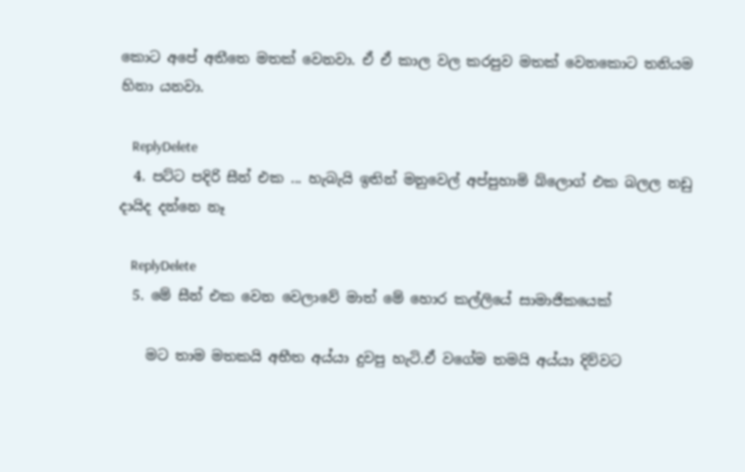කොට අපේ අතීතෙ මතක් වෙනවා. ඒ ඒ කාල වල කරපුව මතක් වෙනකොට තනියම හිනා යනවා.

    ReplyDelete
  4. පට්ට පදිරි සීන් එක ... හැබැයි ඉතින් මනුවෙල් අප්පුහාමි බ්ලොග් එක බලල නඩු දායිද දන්නෙ නෑ

    ReplyDelete
  5. මේ සීන් එක වෙන වෙලාවේ මාත් මේ හොර කල්ලියේ සාමාජිකයෙක්

    මට තාම මතකයි අභීත අය්යා දුවපු හැටි.ඒ වගේම තමයි අය්යා දිව්වට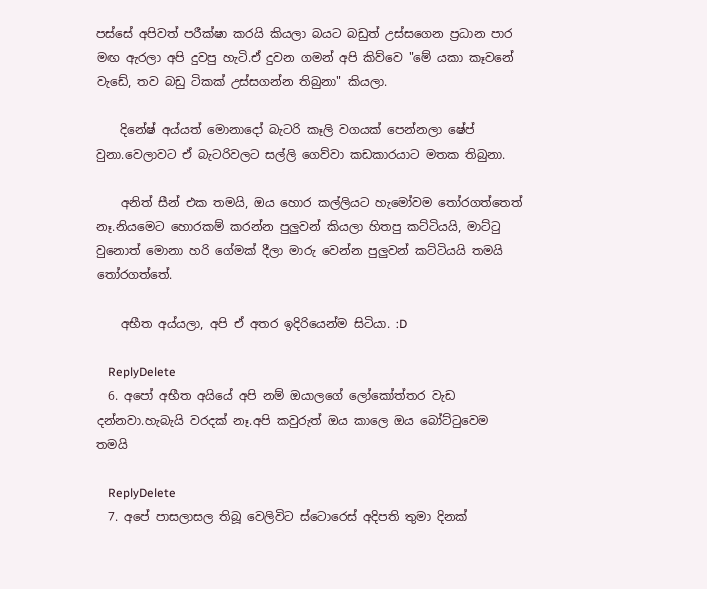පස්සේ අපිවත් පරීක්ෂා කරයි කියලා බයට බඩුත් උස්සගෙන ප්‍රධාන පාර මඟ ඇරලා අපි දුවපු හැටි.ඒ දුවන ගමන් අපි කිව්වෙ "මේ යකා කෑවනේ වැඩේ, තව බඩු ටිකක් උස්සගන්න තිබුනා" කියලා.

    දිනේෂ් අය්යත් මොනාදෝ බැටරි කෑලි වගයක් පෙන්නලා ෂේප් වුනා.වෙලාවට ඒ බැටරිවලට සල්ලි ගෙව්වා කඩකාරයාට මතක තිබුනා.

    අනිත් සීන් එක තමයි, ඔය හොර කල්ලියට හැමෝවම තෝරගත්තෙත් නෑ.නියමෙට හොරකම් කරන්න පුලුවන් කියලා හිතපු කට්ටියයි, මාට්ටු වුනොත් මොනා හරි ගේමක් දීලා මාරු වෙන්න පුලුවන් කට්ටියයි තමයි තෝරගත්තේ.

    අභීත අය්යලා, අපි ඒ අතර ඉදිරියෙන්ම සිටියා. :D

    ReplyDelete
  6. අපෝ අභීත අයියේ අපි නම් ඔයාලගේ ලෝකෝත්තර වැඩ දන්නවා.හැබැයි වරදක් නෑ.අපි කවුරුත් ඔය කාලෙ ඔය බෝට්ටුවෙම තමයි

    ReplyDelete
  7. අපේ පාසලාසල තිබූ වෙලිවිට ස්ටොරෙස් අදිපති තුමා දිනක්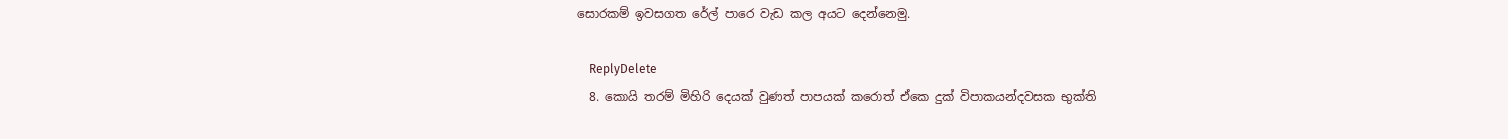සොරකම් ඉවසගත රේල් පාරෙ වැඩ කල අයට දෙන්නෙමු.

    ReplyDelete
  8. කොයි තරම් මිහිරි දෙයක් වුණත් පාපයක් කරොත් ඒකෙ දුක් විපාකයන්දවසක භුක්ති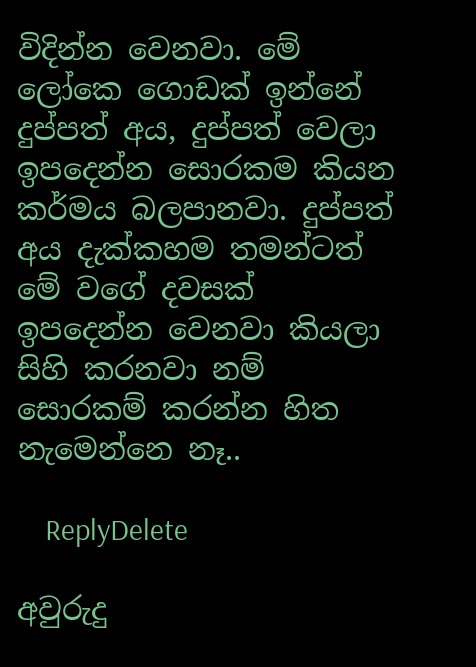විදින්න වෙනවා. මේ ලෝකෙ ගොඩක් ඉන්නේ දුප්පත් අය, දුප්පත් වෙලා ඉපදෙන්න සොරකම කියන කර්මය බලපානවා. දුප්පත් අය දැක්කහම තමන්ටත් මේ වගේ දවසක් ඉපදෙන්න වෙනවා කියලා සිහි කරනවා නම් සොරකම් කරන්න හිත නැමෙන්නෙ නෑ..

    ReplyDelete

අවුරුදු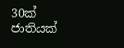30ක් ජාතියක්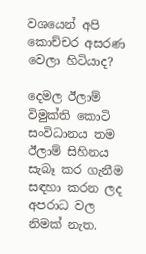වශයෙන් අපි කොච්චර අසරණ වෙලා හිටියාද?

දෙමල ඊලාම් විමුක්ති කොටි සංවිධානය තම ඊලාම් සිහිනය සැබෑ කර ගැනීම සඳහා කරන ලද අපරාධ වල නිමක් නැත.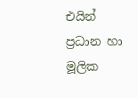එයින් ප්‍රධාන හා මූලික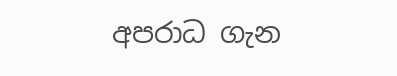අපරාධ ගැන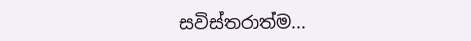සවිස්තරාත්ම...